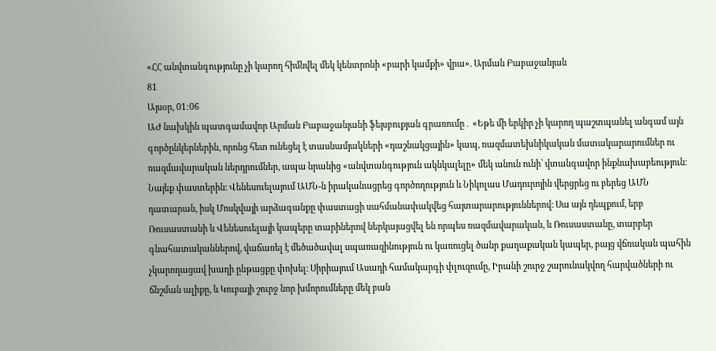«ՀՀ անվտանգությունը չի կարող հիմնվել մեկ կենտրոնի «բարի կամքի» վրա». Արման Բաբաջանյան
81
Այսօր, 01:06
ԱԺ նախկին պատգամավոր Արման Բաբաջանյանի ֆեյսբուքյան գրառումը․ «Եթե մի երկիր չի կարող պաշտպանել անգամ այն գործընկերներին, որոնց հետ ունեցել է տասնամյակների «դաշնակցային» կապ, ռազմատեխնիկական մատակարարումներ ու ռազմավարական ներդրումներ, ապա նրանից «անվտանգություն ակնկալելը» մեկ անուն ունի՝ վտանգավոր ինքնախաբեություն։ Նայեք փաստերին։ Վենեսուելայում ԱՄՆ-ն իրականացրեց գործողություն և Նիկոլաս Մադուրոյին վերցրեց ու բերեց ԱՄՆ դատարան, իսկ Մոսկվայի արձագանքը փաստացի սահմանափակվեց հայտարարություններով։ Սա այն դեպքում, երբ Ռուսաստանի և Վենեսուելայի կապերը տարիներով ներկայացվել են որպես ռազմավարական, և Ռուսաստանը, տարբեր գնահատականներով, վաճառել է մեծածավալ սպառազինություն ու կառուցել ծանր քաղաքական կապեր, բայց վճռական պահին չկարողացավ խաղի ընթացքը փոխել։ Սիրիայում Ասադի համակարգի փլուզումը, Իրանի շուրջ շարունակվող հարվածների ու ճնշման ալիքը, և Կուբայի շուրջ նոր խմորումները մեկ բան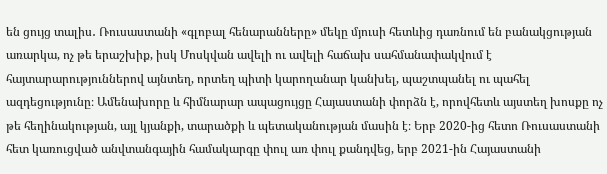են ցույց տալիս․ Ռուսաստանի «գլոբալ հենարանները» մեկը մյուսի հետևից դառնում են բանակցության առարկա, ոչ թե երաշխիք, իսկ Մոսկվան ավելի ու ավելի հաճախ սահմանափակվում է հայտարարություններով այնտեղ, որտեղ պիտի կարողանար կանխել, պաշտպանել ու պահել ազդեցությունը։ Ամենախորը և հիմնարար ապացույցը Հայաստանի փորձն է, որովհետև այստեղ խոսքը ոչ թե հեղինակության, այլ կյանքի, տարածքի և պետականության մասին է։ Երբ 2020-ից հետո Ռուսաստանի հետ կառուցված անվտանգային համակարգը փուլ առ փուլ քանդվեց, երբ 2021-ին Հայաստանի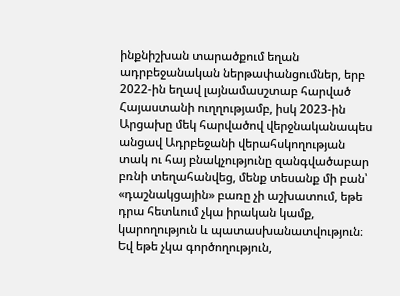ինքնիշխան տարածքում եղան ադրբեջանական ներթափանցումներ, երբ 2022-ին եղավ լայնամասշտաբ հարված Հայաստանի ուղղությամբ, իսկ 2023-ին Արցախը մեկ հարվածով վերջնականապես անցավ Ադրբեջանի վերահսկողության տակ ու հայ բնակչությունը զանգվածաբար բռնի տեղահանվեց, մենք տեսանք մի բան՝ «դաշնակցային» բառը չի աշխատում, եթե դրա հետևում չկա իրական կամք, կարողություն և պատասխանատվություն։ Եվ եթե չկա գործողություն,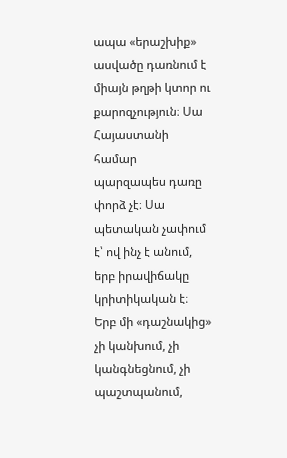ապա «երաշխիք» ասվածը դառնում է միայն թղթի կտոր ու քարոզչություն։ Սա Հայաստանի համար պարզապես դառը փորձ չէ։ Սա պետական չափում է՝ ով ինչ է անում, երբ իրավիճակը կրիտիկական է։ Երբ մի «դաշնակից» չի կանխում, չի կանգնեցնում, չի պաշտպանում,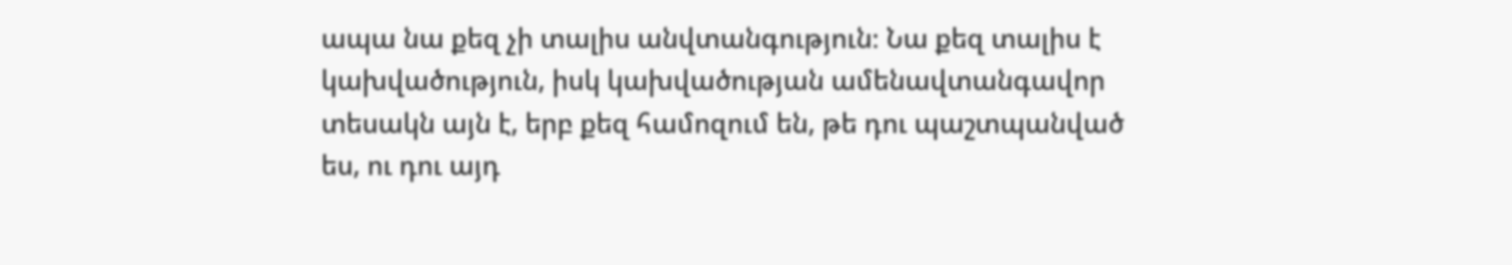ապա նա քեզ չի տալիս անվտանգություն։ Նա քեզ տալիս է կախվածություն, իսկ կախվածության ամենավտանգավոր տեսակն այն է, երբ քեզ համոզում են, թե դու պաշտպանված ես, ու դու այդ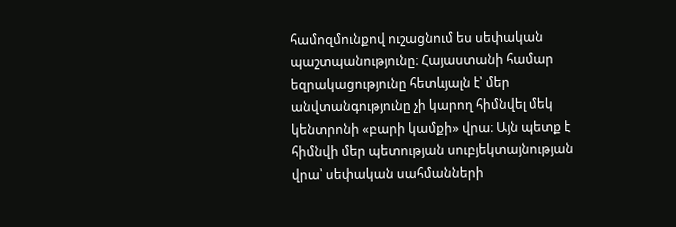համոզմունքով ուշացնում ես սեփական պաշտպանությունը։ Հայաստանի համար եզրակացությունը հետևյալն է՝ մեր անվտանգությունը չի կարող հիմնվել մեկ կենտրոնի «բարի կամքի» վրա։ Այն պետք է հիմնվի մեր պետության սուբյեկտայնության վրա՝ սեփական սահմանների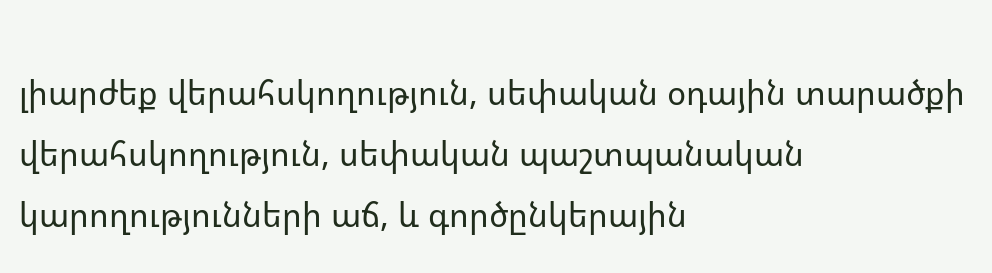լիարժեք վերահսկողություն, սեփական օդային տարածքի վերահսկողություն, սեփական պաշտպանական կարողությունների աճ, և գործընկերային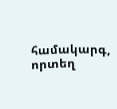համակարգ, որտեղ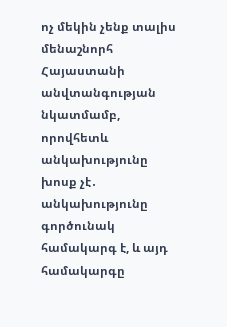ոչ մեկին չենք տալիս մենաշնորհ Հայաստանի անվտանգության նկատմամբ, որովհետև անկախությունը խոսք չէ․ անկախությունը գործունակ համակարգ է, և այդ համակարգը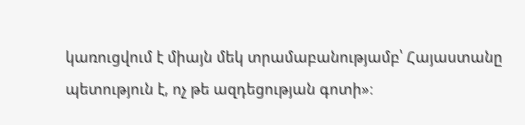կառուցվում է միայն մեկ տրամաբանությամբ՝ Հայաստանը պետություն է, ոչ թե ազդեցության գոտի»։